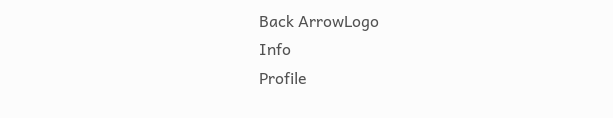Back ArrowLogo
Info
Profile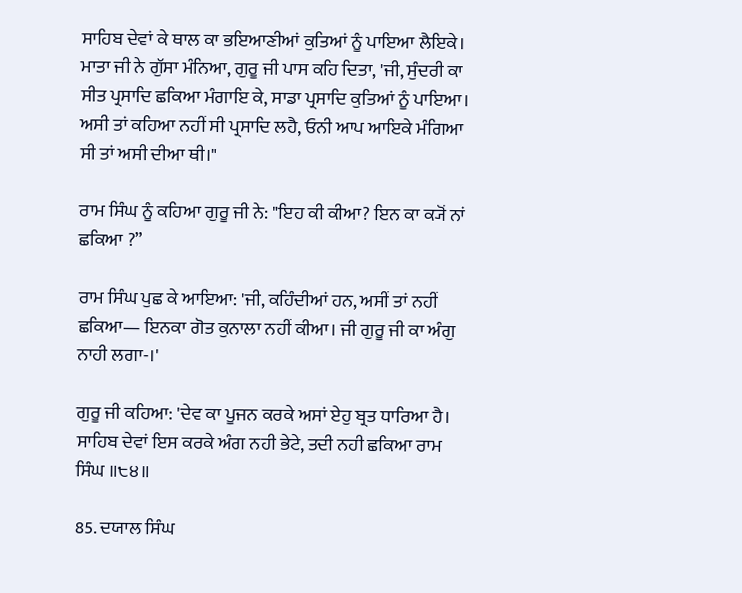ਸਾਹਿਬ ਦੇਵਾਂ ਕੇ ਥਾਲ ਕਾ ਭਇਆਣੀਆਂ ਕੁਤਿਆਂ ਨੂੰ ਪਾਇਆ ਲੈਇਕੇ। ਮਾਤਾ ਜੀ ਨੇ ਗੁੱਸਾ ਮੰਨਿਆ, ਗੁਰੂ ਜੀ ਪਾਸ ਕਹਿ ਦਿਤਾ, 'ਜੀ, ਸੁੰਦਰੀ ਕਾ ਸੀਤ ਪ੍ਰਸਾਦਿ ਛਕਿਆ ਮੰਗਾਇ ਕੇ, ਸਾਡਾ ਪ੍ਰਸਾਦਿ ਕੁਤਿਆਂ ਨੂੰ ਪਾਇਆ। ਅਸੀ ਤਾਂ ਕਹਿਆ ਨਹੀਂ ਸੀ ਪ੍ਰਸਾਦਿ ਲਹੈ, ਓਨੀ ਆਪ ਆਇਕੇ ਮੰਗਿਆ ਸੀ ਤਾਂ ਅਸੀ ਦੀਆ ਥੀ।"

ਰਾਮ ਸਿੰਘ ਨੂੰ ਕਹਿਆ ਗੁਰੂ ਜੀ ਨੇ: "ਇਹ ਕੀ ਕੀਆ? ਇਨ ਕਾ ਕ੍ਯੋਂ ਨਾਂ ਛਕਿਆ ?”

ਰਾਮ ਸਿੰਘ ਪੁਛ ਕੇ ਆਇਆ: 'ਜੀ, ਕਹਿੰਦੀਆਂ ਹਨ, ਅਸੀਂ ਤਾਂ ਨਹੀਂ ਛਕਿਆ— ਇਨਕਾ ਗੋਤ ਕੁਨਾਲਾ ਨਹੀਂ ਕੀਆ। ਜੀ ਗੁਰੂ ਜੀ ਕਾ ਅੰਗੁ ਨਾਹੀ ਲਗਾ-।'

ਗੁਰੂ ਜੀ ਕਹਿਆ: 'ਦੇਵ ਕਾ ਪੂਜਨ ਕਰਕੇ ਅਸਾਂ ਏਹੁ ਬ੍ਰਤ ਧਾਰਿਆ ਹੈ। ਸਾਹਿਬ ਦੇਵਾਂ ਇਸ ਕਰਕੇ ਅੰਗ ਨਹੀ ਭੇਟੇ, ਤਦੀ ਨਹੀ ਛਕਿਆ ਰਾਮ ਸਿੰਘ ॥੮੪॥

85. ਦਯਾਲ ਸਿੰਘ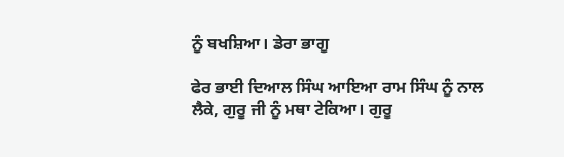ਨੂੰ ਬਖਸ਼ਿਆ। ਡੇਰਾ ਭਾਗੂ

ਫੇਰ ਭਾਈ ਦਿਆਲ ਸਿੰਘ ਆਇਆ ਰਾਮ ਸਿੰਘ ਨੂੰ ਨਾਲ ਲੈਕੇ, ਗੁਰੂ ਜੀ ਨੂੰ ਮਥਾ ਟੇਕਿਆ। ਗੁਰੂ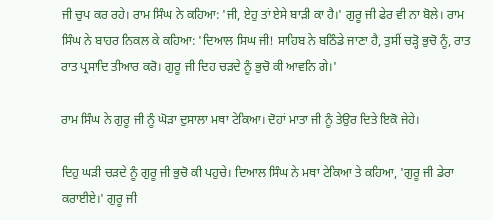ਜੀ ਚੁਪ ਕਰ ਰਹੇ। ਰਾਮ ਸਿੰਘ ਨੇ ਕਹਿਆ: 'ਜੀ, ਏਹੁ ਤਾਂ ਏਸੇ ਬਾੜੀ ਕਾ ਹੈ।' ਗੁਰੂ ਜੀ ਫੇਰ ਵੀ ਨਾ ਬੋਲੇ। ਰਾਮ ਸਿੰਘ ਨੇ ਬਾਹਰ ਨਿਕਲ ਕੇ ਕਹਿਆ: 'ਦਿਆਲ ਸਿਘ ਜੀ! ਸਾਹਿਬ ਨੇ ਬਠਿੰਡੇ ਜਾਣਾ ਹੈ, ਤੁਸੀਂ ਚੜ੍ਹੋ ਭੁਚੋ ਨੂੰ, ਰਾਤ ਰਾਤ ਪ੍ਰਸਾਦਿ ਤੀਆਰ ਕਰੋ। ਗੁਰੂ ਜੀ ਦਿਹ ਚੜਦੇ ਨੂੰ ਭੁਚੋ ਕੀ ਆਵਨਿ ਗੇ।'

ਰਾਮ ਸਿੰਘ ਨੇ ਗੁਰੂ ਜੀ ਨੂੰ ਘੋੜਾ ਦੁਸਾਲਾ ਮਥਾ ਟੇਕਿਆ। ਦੋਹਾਂ ਮਾਤਾ ਜੀ ਨੂੰ ਤੇਉਰ ਦਿਤੇ ਇਕੋ ਜੇਹੇ।

ਦਿਹੁ ਘੜੀ ਚੜਦੇ ਨੂੰ ਗੁਰੂ ਜੀ ਭੁਚੋ ਕੀ ਪਹੁਚੇ। ਦਿਆਲ ਸਿੰਘ ਨੇ ਮਥਾ ਟੇਕਿਆ ਤੇ ਕਹਿਆ, 'ਗੁਰੂ ਜੀ ਡੇਰਾ ਕਰਾਈਏ।' ਗੁਰੂ ਜੀ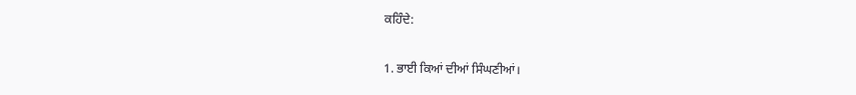ਕਹਿੰਦੇ:

1. ਭਾਈ ਕਿਆਂ ਦੀਆਂ ਸਿੰਘਣੀਆਂ।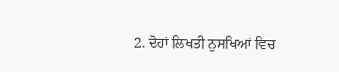2. ਦੋਹਾਂ ਲਿਖਤੀ ਨੁਸਖਿਆਂ ਵਿਚ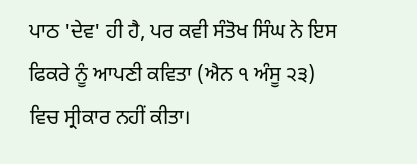ਪਾਠ 'ਦੇਵ' ਹੀ ਹੈ, ਪਰ ਕਵੀ ਸੰਤੋਖ ਸਿੰਘ ਨੇ ਇਸ ਫਿਕਰੇ ਨੂੰ ਆਪਣੀ ਕਵਿਤਾ (ਐਨ ੧ ਅੰਸੂ ੨੩) ਵਿਚ ਸ੍ਰੀਕਾਰ ਨਹੀਂ ਕੀਤਾ।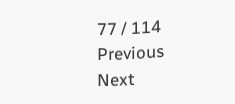77 / 114
Previous
Next